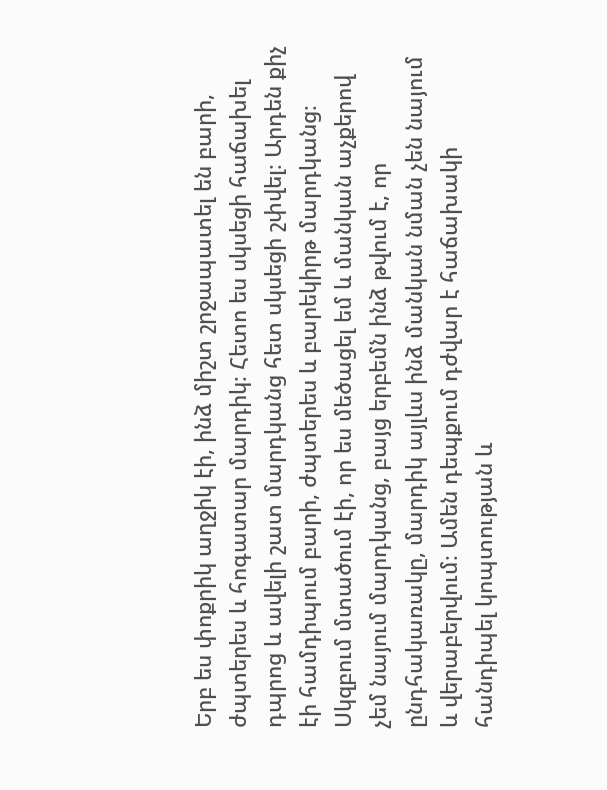Երբ ես փոքրիկ աղջիկ էի, ինձ միշտ շրջապատել են բարի, ժպտերես և հոգատար մարդիկ։ Հետո ես սկսեցի հաճախել դպրոց և ավելի շատ մարդկանց հետ սկսեցի շփվել։ Արդեն քիչ էի համդիպում բարի, ժպտերես և բարեկիրթ մարդկանց։ Սկզբում մտածում էի, որ ես մեծացել եմ և մանկան աչքերով չեմ նայում մարդկանց, բայց երբեմն ինձ թվում է, որ ընդհակառակը, մարդիկ այլևս ինձ մանկան նման չեն նայում և վերաբերվում։ Ամեն դեպքում դժվար է հաճախակի հանդիպել կոպտության և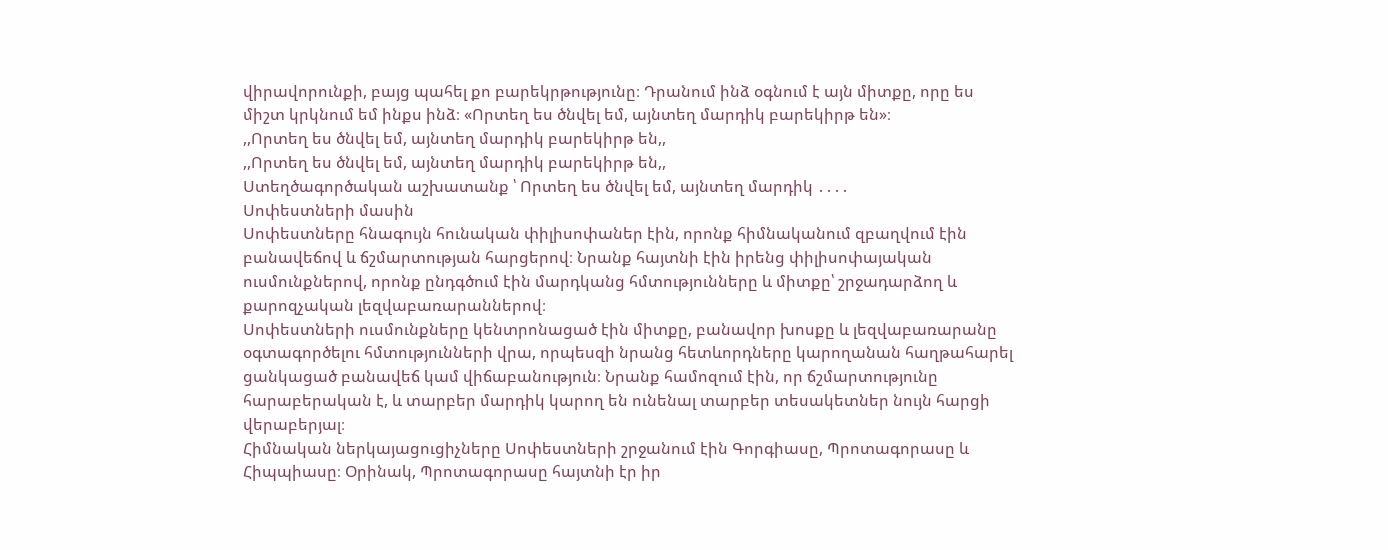վիրավորունքի, բայց պահել քո բարեկրթությունը։ Դրանում ինձ օգնում է այն միտքը, որը ես միշտ կրկնում եմ ինքս ինձ։ «Որտեղ ես ծնվել եմ, այնտեղ մարդիկ բարեկիրթ են»։
,,Որտեղ ես ծնվել եմ, այնտեղ մարդիկ բարեկիրթ են,,
,,Որտեղ ես ծնվել եմ, այնտեղ մարդիկ բարեկիրթ են,,
Ստեղծագործական աշխատանք ՝ Որտեղ ես ծնվել եմ, այնտեղ մարդիկ ․․․․
Սոփեստների մասին
Սոփեստները հնագույն հունական փիլիսոփաներ էին, որոնք հիմնականում զբաղվում էին բանավեճով և ճշմարտության հարցերով։ Նրանք հայտնի էին իրենց փիլիսոփայական ուսմունքներով, որոնք ընդգծում էին մարդկանց հմտությունները և միտքը՝ շրջադարձող և քարոզչական լեզվաբառարաններով։
Սոփեստների ուսմունքները կենտրոնացած էին միտքը, բանավոր խոսքը և լեզվաբառարանը օգտագործելու հմտությունների վրա, որպեսզի նրանց հետևորդները կարողանան հաղթահարել ցանկացած բանավեճ կամ վիճաբանություն։ Նրանք համոզում էին, որ ճշմարտությունը հարաբերական է, և տարբեր մարդիկ կարող են ունենալ տարբեր տեսակետներ նույն հարցի վերաբերյալ։
Հիմնական ներկայացուցիչները Սոփեստների շրջանում էին Գորգիասը, Պրոտագորասը և Հիպպիասը։ Օրինակ, Պրոտագորասը հայտնի էր իր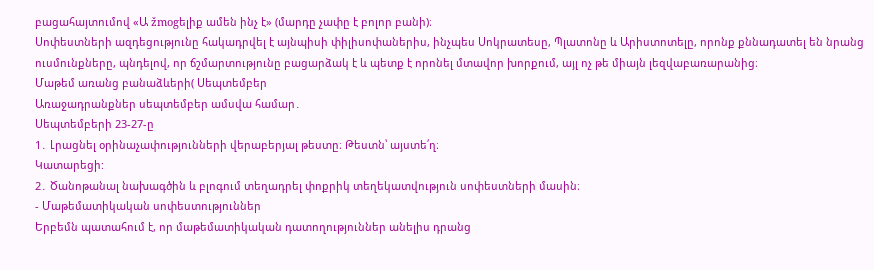բացահայտումով «Ա žmogելիք ամեն ինչ է» (մարդը չափը է բոլոր բանի)։
Սոփեստների ազդեցությունը հակադրվել է այնպիսի փիլիսոփաներիս, ինչպես Սոկրատեսը, Պլատոնը և Արիստոտելը, որոնք քննադատել են նրանց ուսմունքները, պնդելով, որ ճշմարտությունը բացարձակ է և պետք է որոնել մտավոր խորքում, այլ ոչ թե միայն լեզվաբառարանից։
Մաթեմ առանց բանաձևերի( Սեպտեմբեր
Առաջադրանքներ սեպտեմբեր ամսվա համար․
Սեպտեմբերի 23-27-ը
1․ Լրացնել օրինաչափությունների վերաբերյալ թեստը։ Թեստն՝ այստե՛ղ։
Կատարեցի:
2․ Ծանոթանալ նախագծին և բլոգում տեղադրել փոքրիկ տեղեկատվություն սոփեստների մասին։
- Մաթեմատիկական սոփեստություններ
Երբեմն պատահում է, որ մաթեմատիկական դատողություններ անելիս դրանց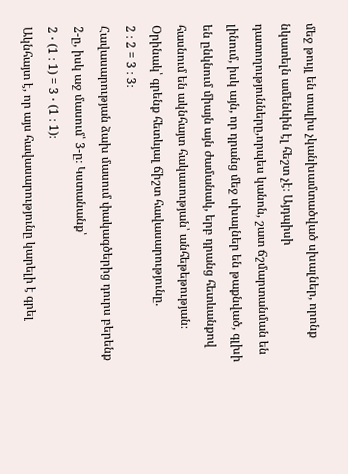մեջ թույլ են տալիս չկանխամտածված սխալներ, որոնք նկատելն ամենևին էլ հեշտ չէ։ Այդպիսի դատողությունները,որպես կանոն, շատ ճշմարտանման են լինում, իսկ այն, որ դրանց մեջ սխալներ են թաքնված, գլխի են ընկնում միայն այն ժամանակ, երբ դրանց հետևանքով հասնում են ակնհայտ հակասության՝ անհեթեթության։
Օրինակ՝ գրենք հետևյալ ճիշտ հավասարությունը.
2 ։ 2 = 3 ։ 3։
Հավասարության ձախ մասում փակագծերից դուրս բերենք 2-ը, իսկ աջ մասում՝ 3-ը։ Կստանանք՝
2 ⋅ (1 ։ 1) = 3 ⋅ (1 ։ 1)։
Ակնհայտ է, որ այս հավասարությունը կարելի է գրել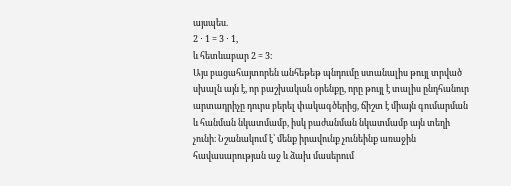այսպես.
2 ⋅ 1 = 3 ⋅ 1,
և հետևաբար 2 = 3։
Այս բացահայտորեն անհեթեթ պնդումը ստանալիս թույլ տրված սխալն այն է, որ բաշխական օրենքը, որը թույլ է տալիս ընդհանուր արտադրիչը դուրս բերել փակագծերից, ճիշտ է միայն գումարման և հանման նկատմամբ, իսկ բաժանման նկատմամբ այն տեղի չունի։ Նշանակում է՝ մենք իրավունք չունեինք առաջին հավասարության աջ և ձախ մասերում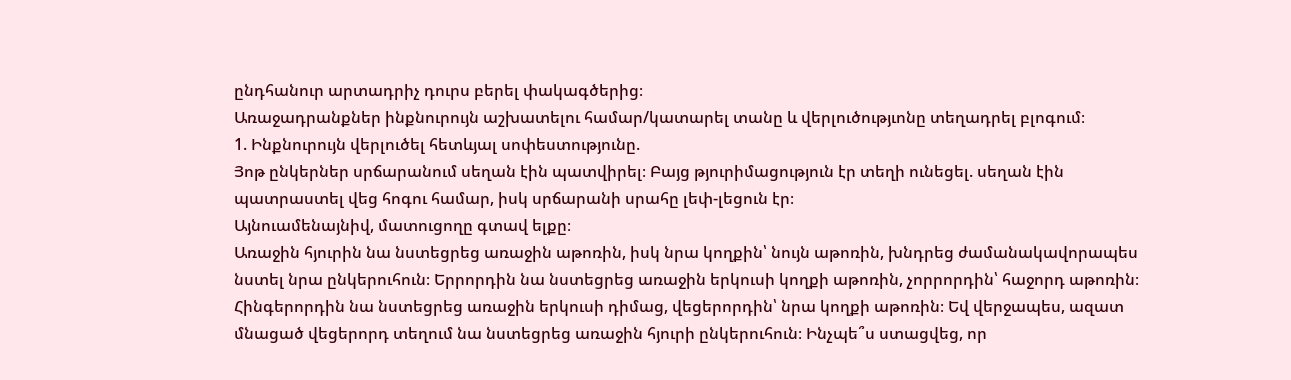ընդհանուր արտադրիչ դուրս բերել փակագծերից։
Առաջադրանքներ ինքնուրույն աշխատելու համար/կատարել տանը և վերլուծությւոնը տեղադրել բլոգում։
1. Ինքնուրույն վերլուծել հետևյալ սոփեստությունը.
Յոթ ընկերներ սրճարանում սեղան էին պատվիրել։ Բայց թյուրիմացություն էր տեղի ունեցել. սեղան էին պատրաստել վեց հոգու համար, իսկ սրճարանի սրահը լեփ-լեցուն էր։
Այնուամենայնիվ, մատուցողը գտավ ելքը։
Առաջին հյուրին նա նստեցրեց առաջին աթոռին, իսկ նրա կողքին՝ նույն աթոռին, խնդրեց ժամանակավորապես նստել նրա ընկերուհուն։ Երրորդին նա նստեցրեց առաջին երկուսի կողքի աթոռին, չորրորդին՝ հաջորդ աթոռին։ Հինգերորդին նա նստեցրեց առաջին երկուսի դիմաց, վեցերորդին՝ նրա կողքի աթոռին։ Եվ վերջապես, ազատ մնացած վեցերորդ տեղում նա նստեցրեց առաջին հյուրի ընկերուհուն։ Ինչպե՞ս ստացվեց, որ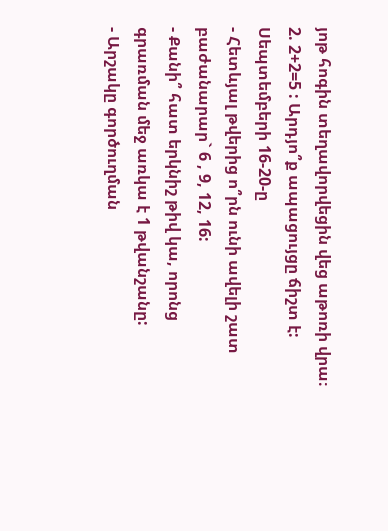յոթ հոգին տեղավորվեցին վեց աթոռի վրա։
2. 2+2=5 : Արդյո՞ք ապացույցը ճիշտ է:
Սեպտեմբերի 16-20-ը
- Հետևյալ թվերից ո՞րն ունի ավելի շատ բաժանարար` 6 , 9, 12, 16:
- Քանի՞ հատ երկնիշ թիվ կա, որոնց գրառման մեջ առկա է 1 թվանշանը:
- Արշակը գործուղման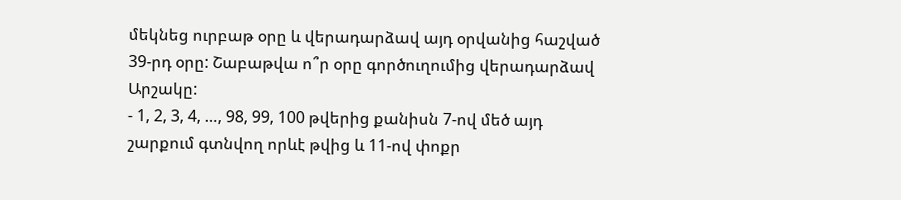մեկնեց ուրբաթ օրը և վերադարձավ այդ օրվանից հաշված 39-րդ օրը: Շաբաթվա ո՞ր օրը գործուղումից վերադարձավ Արշակը:
- 1, 2, 3, 4, …, 98, 99, 100 թվերից քանիսն 7-ով մեծ այդ շարքում գտնվող որևէ թվից և 11-ով փոքր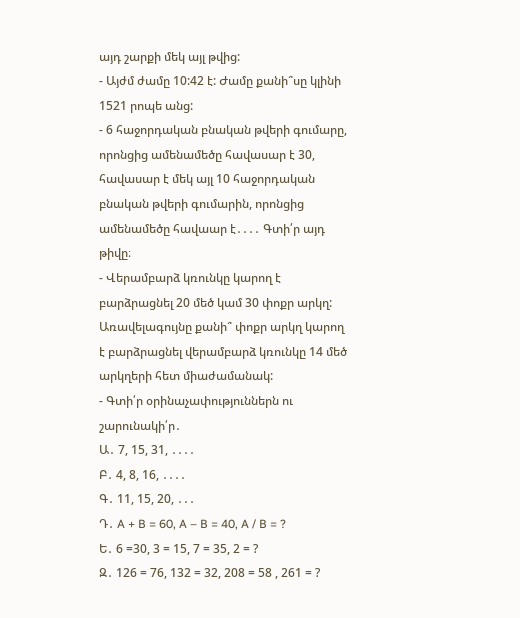այդ շարքի մեկ այլ թվից:
- Այժմ ժամը 10:42 է: Ժամը քանի՞սը կլինի 1521 րոպե անց:
- 6 հաջորդական բնական թվերի գումարը, որոնցից ամենամեծը հավասար է 30, հավասար է մեկ այլ 10 հաջորդական բնական թվերի գումարին, որոնցից ամենամեծը հավաար է․․․․ Գտի՛ր այդ թիվը։
- Վերամբարձ կռունկը կարող է բարձրացնել 20 մեծ կամ 30 փոքր արկղ: Առավելագույնը քանի՞ փոքր արկղ կարող է բարձրացնել վերամբարձ կռունկը 14 մեծ արկղերի հետ միաժամանակ:
- Գտի՛ր օրինաչափություններն ու շարունակի՛ր․
Ա․ 7, 15, 31, ․․․․
Բ․ 4, 8, 16, ․․․․
Գ․ 11, 15, 20, ․․․
Դ․ A + B = 60, A – B = 40, A / B = ?
Ե․ 6 =30, 3 = 15, 7 = 35, 2 = ?
Զ․ 126 = 76, 132 = 32, 208 = 58 , 261 = ?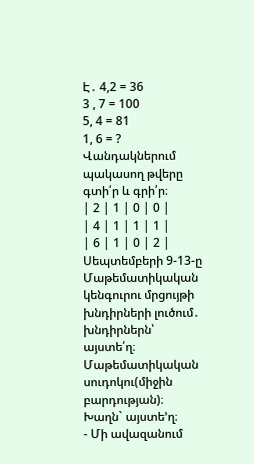Է․ 4,2 = 36
3 , 7 = 100
5, 4 = 81
1, 6 = ?
Վանդակներում պակասող թվերը գտի՛ր և գրի՛ր։
| 2 | 1 | 0 | 0 |
| 4 | 1 | 1 | 1 |
| 6 | 1 | 0 | 2 |
Սեպտեմբերի 9-13-ը
Մաթեմատիկական կենգուրու մրցույթի խնդիրների լուծում․ խնդիրներն՝ այստե՛ղ։
Մաթեմատիկական սուդոկու(միջին բարդության)։ Խաղն` այստե’ղ։
- Մի ավազանում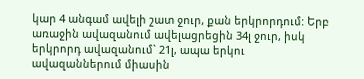կար 4 անգամ ավելի շատ ջուր, քան երկրորդում: Երբ առաջին ավազանում ավելացրեցին 34լ ջուր, իսկ երկրորդ ավազանում` 21լ, ապա երկու ավազաններում միասին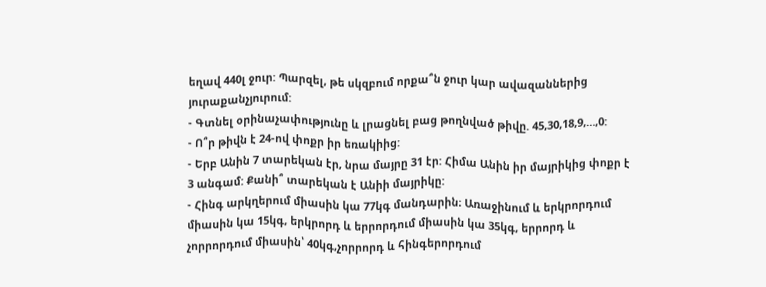եղավ 440լ ջուր: Պարզել, թե սկզբում որքա՞ն ջուր կար ավազաններից յուրաքանչյուրում:
- Գտնել օրինաչափությունը և լրացնել բաց թողնված թիվը. 45,30,18,9,…,0:
- Ո՞ր թիվն է 24-ով փոքր իր եռակիից:
- Երբ Անին 7 տարեկան էր, նրա մայրը 31 էր: Հիմա Անին իր մայրիկից փոքր է 3 անգամ: Քանի՞ տարեկան է Անիի մայրիկը:
- Հինգ արկղերում միասին կա 77կգ մանդարին։ Առաջինում և երկրորդում միասին կա 15կգ, երկրորդ և երրորդում միասին կա 35կգ, երրորդ և չորրորդում միասին՝ 40կգ,չորրորդ և հինգերորդում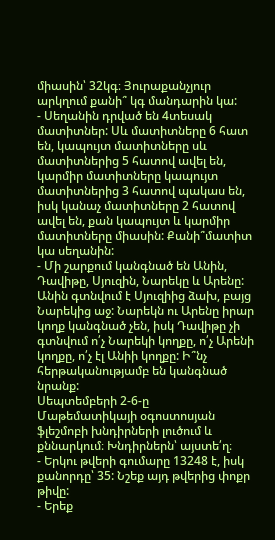միասին՝ 32կգ։ Յուրաքանչյուր արկղում քանի՞ կգ մանդարին կա:
- Սեղանին դրված են 4տեսակ մատիտներ: Սև մատիտները 6 հատ են, կապույտ մատիտները սև մատիտներից 5 հատով ավել են, կարմիր մատիտները կապույտ մատիտներից 3 հատով պակաս են, իսկ կանաչ մատիտները 2 հատով ավել են, քան կապույտ և կարմիր մատիտները միասին: Քանի՞մատիտ կա սեղանին:
- Մի շարքում կանգնած են Անին, Դավիթը, Սյուզին, Նարեկը և Արենը: Անին գտնվում է Սյուզիից ձախ, բայց Նարեկից աջ: Նարեկն ու Արենը իրար կողք կանգնած չեն, իսկ Դավիթը չի գտնվում ո՛չ Նարեկի կողքը, ո՛չ Արենի կողքը, ո՛չ էլ Անիի կողքը: Ի՞նչ հերթականությամբ են կանգնած նրանք:
Սեպտեմբերի 2-6-ը
Մաթեմատիկայի օգոստոսյան ֆլեշմոբի խնդիրների լուծում և քննարկում։ Խնդիրներն՝ այստե՛ղ։
- Երկու թվերի գումարը 13248 է, իսկ քանորդը՝ 35: Նշեք այդ թվերից փոքր թիվը:
- Երեք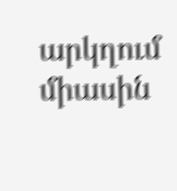արկղում միասին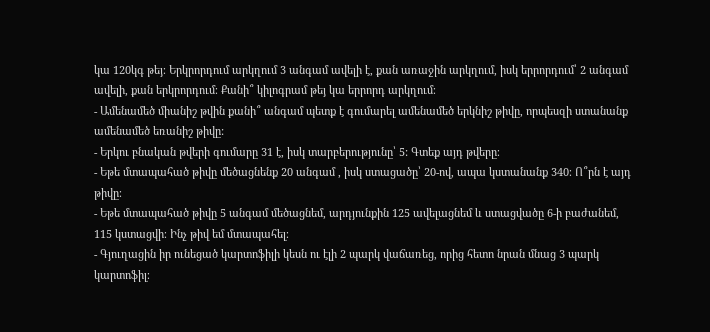կա 120կգ թեյ։ Երկրորդում արկղում 3 անգամ ավելի է, քան առաջին արկղում, իսկ երրորդում՝ 2 անգամ ավելի, քան երկրորդում։ Քանի՞ կիլոգրամ թեյ կա երրորդ արկղում։
- Ամենամեծ միանիշ թվին քանի՞ անգամ պետք է գումարել ամենամեծ երկնիշ թիվը, որպեսզի ստանանք ամենամեծ եռանիշ թիվը:
- Երկու բնական թվերի գումարը 31 է, իսկ տարբերությունը՝ 5: Գտեք այդ թվերը։
- Եթե մտապահած թիվը մեծացնենք 20 անգամ , իսկ ստացածը՝ 20-ով, ապա կստանանք 340։ Ո՞րն է այդ թիվը։
- Եթե մտապահած թիվը 5 անգամ մեծացնեմ, արդյունքին 125 ավելացնեմ և ստացվածը 6-ի բաժանեմ, 115 կստացվի։ Ինչ թիվ եմ մտապահել։
- Գյուղացին իր ունեցած կարտոֆիլի կեսն ու էլի 2 պարկ վաճառեց, որից հետո նրան մնաց 3 պարկ կարտոֆիլ։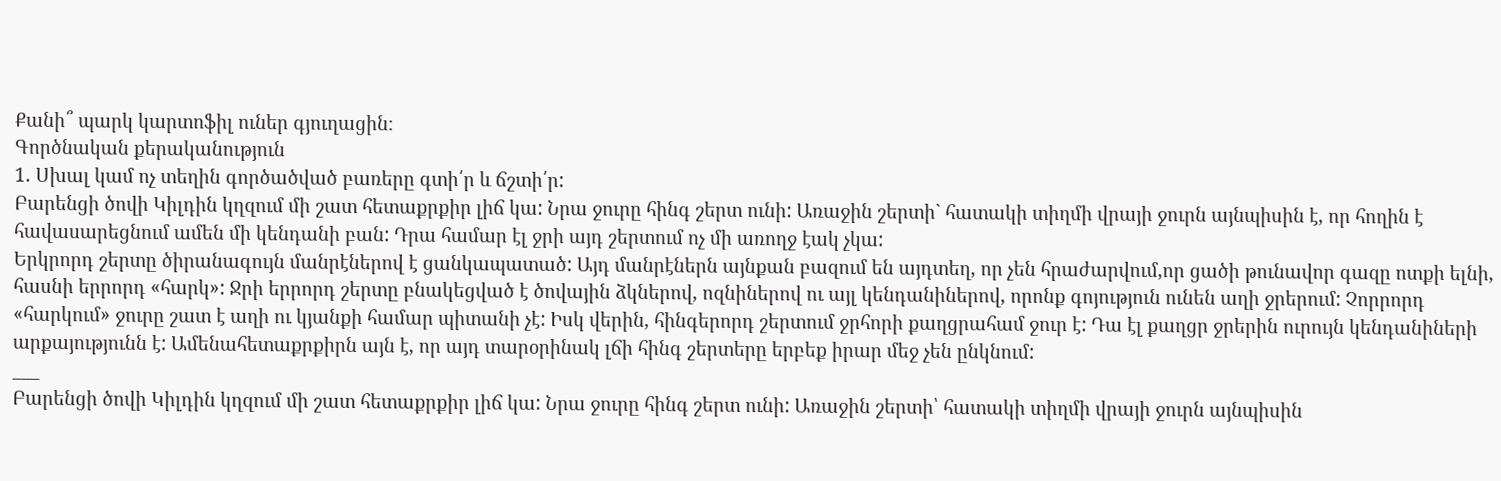Քանի՞ պարկ կարտոֆիլ ուներ գյուղացին։
Գործնական քերականություն
1. Սխալ կամ ոչ տեղին գործածված բառերը գտի՛ր և ճշտի՛ր:
Բարենցի ծովի Կիլդին կղզում մի շատ հետաքրքիր լիճ կա: Նրա ջուրը հինգ շերտ ունի: Առաջին շերտի` հատակի տիղմի վրայի ջուրն այնպիսին է, որ հողին է հավասարեցնում ամեն մի կենդանի բան: Դրա համար էլ ջրի այդ շերտում ոչ մի առողջ էակ չկա:
Երկրորդ շերտը ծիրանագույն մանրէներով է ցանկապատած: Այդ մանրէներն այնքան բազում են այդտեղ, որ չեն հրաժարվում,որ ցածի թունավոր գազը ոտքի ելնի, հասնի երրորդ «հարկ»: Ջրի երրորդ շերտը բնակեցված է ծովային ձկներով, ոզնիներով ու այլ կենդանիներով, որոնք գոյություն ունեն աղի ջրերում: Չորրորդ «հարկում» ջուրը շատ է աղի ու կյանքի համար պիտանի չէ: Իսկ վերին, հինգերորդ շերտում ջրհորի քաղցրահամ ջուր է: Դա էլ քաղցր ջրերին ուրույն կենդանիների արքայությունն է: Ամենահետաքրքիրն այն է, որ այդ տարօրինակ լճի հինգ շերտերը երբեք իրար մեջ չեն ընկնում:
___
Բարենցի ծովի Կիլդին կղզում մի շատ հետաքրքիր լիճ կա: Նրա ջուրը հինգ շերտ ունի: Առաջին շերտի՝ հատակի տիղմի վրայի ջուրն այնպիսին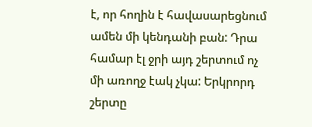է, որ հողին է հավասարեցնում ամեն մի կենդանի բան: Դրա համար էլ ջրի այդ շերտում ոչ մի առողջ էակ չկա: Երկրորդ շերտը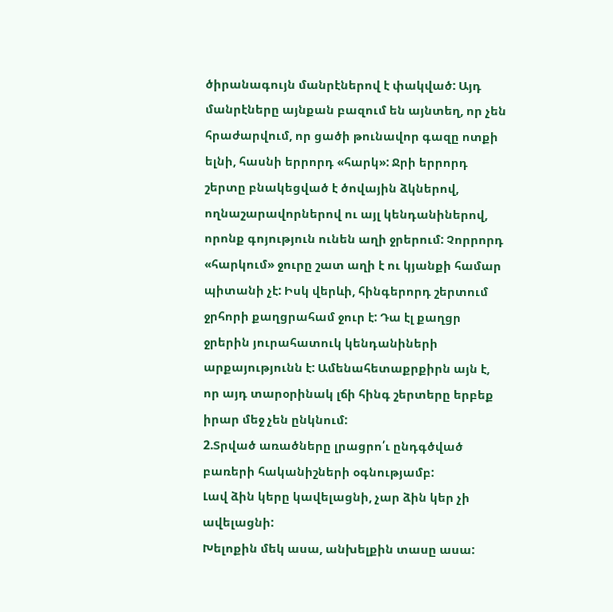ծիրանագույն մանրէներով է փակված: Այդ մանրէները այնքան բազում են այնտեղ, որ չեն հրաժարվում, որ ցածի թունավոր գազը ոտքի ելնի, հասնի երրորդ «հարկ»: Ջրի երրորդ շերտը բնակեցված է ծովային ձկներով, ողնաշարավորներով ու այլ կենդանիներով, որոնք գոյություն ունեն աղի ջրերում: Չորրորդ «հարկում» ջուրը շատ աղի է ու կյանքի համար պիտանի չէ: Իսկ վերևի, հինգերորդ շերտում ջրհորի քաղցրահամ ջուր է: Դա էլ քաղցր ջրերին յուրահատուկ կենդանիների արքայությունն է: Ամենահետաքրքիրն այն է, որ այդ տարօրինակ լճի հինգ շերտերը երբեք իրար մեջ չեն ընկնում:
2.Տրված առածները լրացրո՛ւ ընդգծված բառերի հականիշների օգնությամբ:
Լավ ձին կերը կավելացնի, չար ձին կեր չի ավելացնի:
Խելոքին մեկ ասա, անխելքին տասը ասա: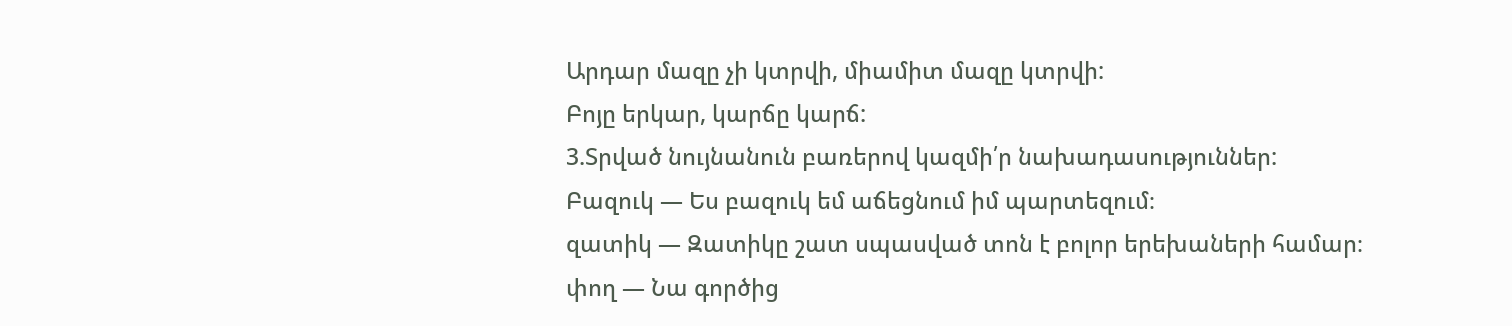Արդար մազը չի կտրվի, միամիտ մազը կտրվի:
Բոյը երկար, կարճը կարճ:
3.Տրված նույնանուն բառերով կազմի՛ր նախադասություններ:
Բազուկ — Ես բազուկ եմ աճեցնում իմ պարտեզում։
զատիկ — Զատիկը շատ սպասված տոն է բոլոր երեխաների համար։
փող — Նա գործից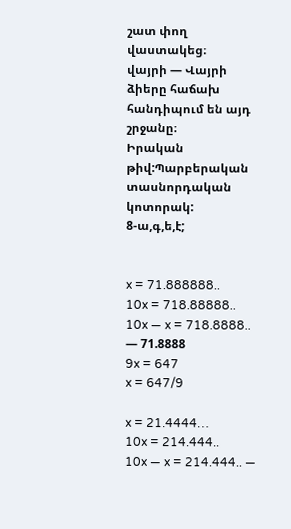շատ փող վաստակեց։
վայրի — Վայրի ձիերը հաճախ հանդիպում են այդ շրջանը։
Իրական թիվ:Պարբերական տասնորդական կոտորակ:
8-ա,գ,ե,է;


x = 71.888888..
10x = 718.88888..
10x — x = 718.8888.. — 71.8888
9x = 647
x = 647/9

x = 21.4444…
10x = 214.444..
10x — x = 214.444.. —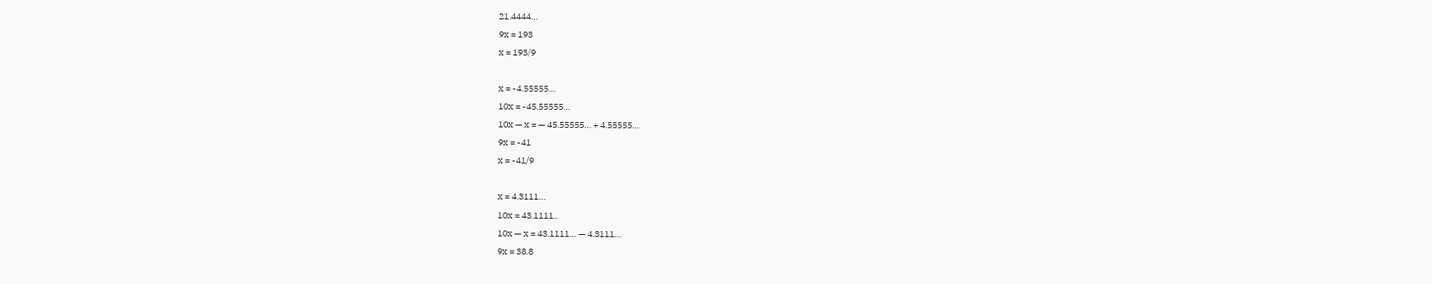21.4444…
9x = 193
x = 193/9

x = -4.55555…
10x = -45.55555…
10x — x = — 45.55555… + 4.55555…
9x = -41
x = -41/9

x = 4.3111…
10x = 43.1111..
10x — x = 43.1111… — 4.3111…
9x = 38.8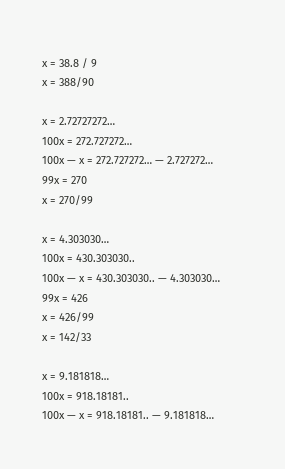x = 38.8 / 9
x = 388/90

x = 2.72727272…
100x = 272.727272…
100x — x = 272.727272… — 2.727272…
99x = 270
x = 270/99

x = 4.303030…
100x = 430.303030..
100x — x = 430.303030.. — 4.303030…
99x = 426
x = 426/99
x = 142/33

x = 9.181818…
100x = 918.18181..
100x — x = 918.18181.. — 9.181818…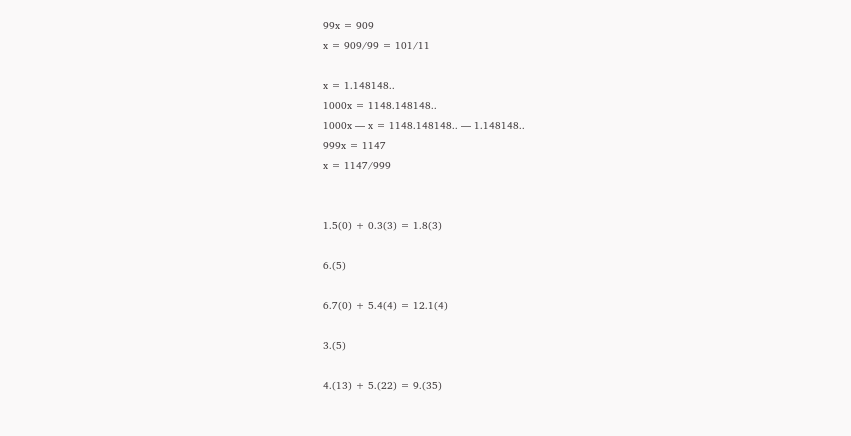99x = 909
x = 909/99 = 101/11

x = 1.148148..
1000x = 1148.148148..
1000x — x = 1148.148148.. — 1.148148..
999x = 1147
x = 1147/999


1.5(0) + 0.3(3) = 1.8(3)

6.(5)

6.7(0) + 5.4(4) = 12.1(4)

3.(5)

4.(13) + 5.(22) = 9.(35)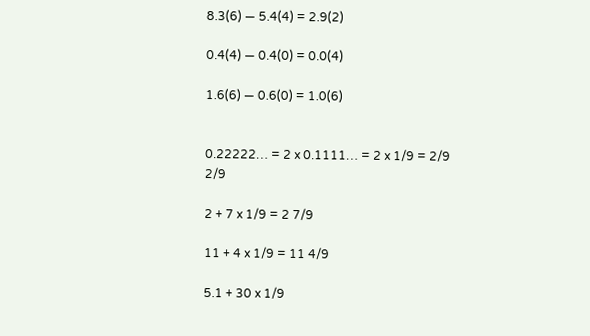8.3(6) — 5.4(4) = 2.9(2)

0.4(4) — 0.4(0) = 0.0(4)

1.6(6) — 0.6(0) = 1.0(6)


0.22222… = 2 x 0.1111… = 2 x 1/9 = 2/9
2/9

2 + 7 x 1/9 = 2 7/9

11 + 4 x 1/9 = 11 4/9

5.1 + 30 x 1/9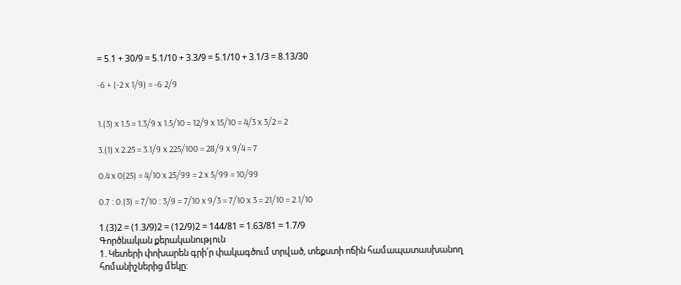= 5.1 + 30/9 = 5.1/10 + 3.3/9 = 5.1/10 + 3.1/3 = 8.13/30

-6 + (-2 x 1/9) = -6 2/9


1.(3) x 1.5 = 1.3/9 x 1.5/10 = 12/9 x 15/10 = 4/3 x 3/2 = 2

3.(1) x 2.25 = 3.1/9 x 225/100 = 28/9 x 9/4 = 7

0.4 x 0(25) = 4/10 x 25/99 = 2 x 5/99 = 10/99

0.7 : 0.(3) = 7/10 : 3/9 = 7/10 x 9/3 = 7/10 x 3 = 21/10 = 2.1/10

1.(3)2 = (1.3/9)2 = (12/9)2 = 144/81 = 1.63/81 = 1.7/9
Գործնական քերականություն
1. Կետերի փոխարեն գրի՛ր փակագծում տրված, տեքստի ոճին համապատասխանող հոմանիշներից մեկը: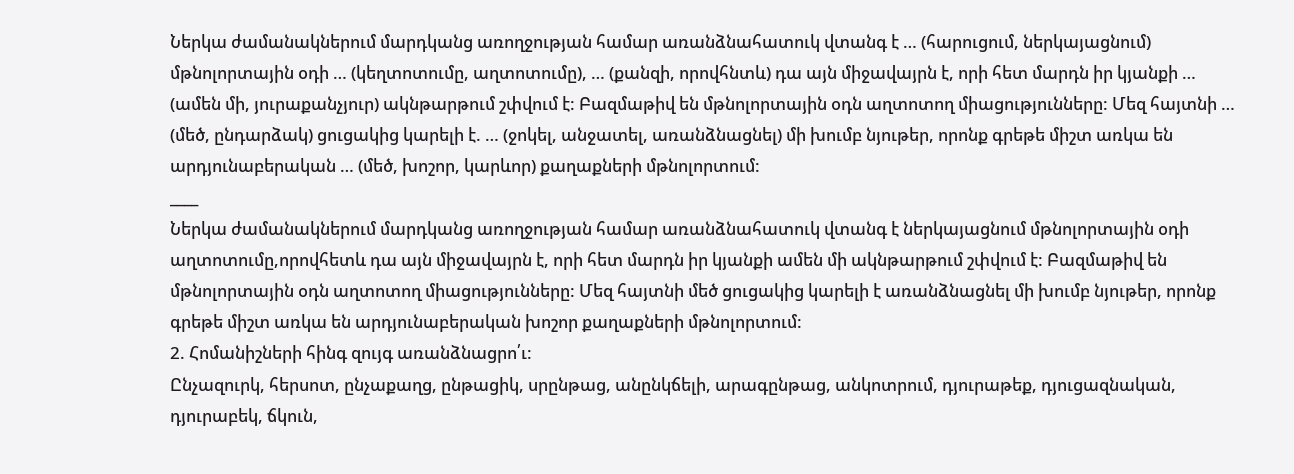Ներկա ժամանակներում մարդկանց առողջության համար առանձնահատուկ վտանգ է … (հարուցում, ներկայացնում) մթնոլորտային օդի … (կեղտոտումը, աղտոտումը), … (քանզի, որովհնտև) դա այն միջավայրն է, որի հետ մարդն իր կյանքի … (ամեն մի, յուրաքանչյուր) ակնթարթում շփվում է: Բազմաթիվ են մթնոլորտային օդն աղտոտող միացությունները: Մեզ հայտնի … (մեծ, ընդարձակ) ցուցակից կարելի է. … (ջոկել, անջատել, առանձնացնել) մի խումբ նյութեր, որոնք գրեթե միշտ առկա են արդյունաբերական … (մեծ, խոշոր, կարևոր) քաղաքների մթնոլորտում:
____
Ներկա ժամանակներում մարդկանց առողջության համար առանձնահատուկ վտանգ է ներկայացնում մթնոլորտային օդի աղտոտումը,որովհետև դա այն միջավայրն է, որի հետ մարդն իր կյանքի ամեն մի ակնթարթում շփվում է: Բազմաթիվ են մթնոլորտային օդն աղտոտող միացությունները: Մեզ հայտնի մեծ ցուցակից կարելի է առանձնացնել մի խումբ նյութեր, որոնք գրեթե միշտ առկա են արդյունաբերական խոշոր քաղաքների մթնոլորտում:
2. Հոմանիշների հինգ զույգ առանձնացրո՛ւ:
Ընչազուրկ, հերսոտ, ընչաքաղց, ընթացիկ, սրընթաց, անընկճելի, արագընթաց, անկոտրում, դյուրաթեք, դյուցազնական, դյուրաբեկ, ճկուն,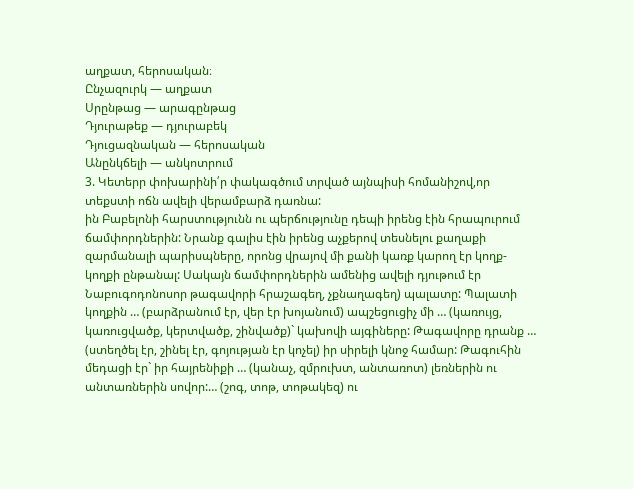աղքատ, հերոսական։
Ընչազուրկ — աղքատ
Սրընթաց — արագընթաց
Դյուրաթեք — դյուրաբեկ
Դյուցազնական — հերոսական
Անընկճելի — անկոտրում
3. Կետերր փոխարինի՛ր փակագծում տրված այնպիսի հոմանիշով,որ տեքստի ոճն ավելի վերամբարձ դառնա:
ին Բաբելոնի հարստությունն ու պերճությունը դեպի իրենց էին հրապուրում ճամփորդներին: Նրանք գալիս էին իրենց աչքերով տեսնելու քաղաքի զարմանալի պարիսպները, որոնց վրայով մի քանի կառք կարող էր կողք-կողքի ընթանալ: Սակայն ճամփորդներին ամենից ավելի դյութում էր Նաբուգոդոնոսոր թագավորի հրաշագեղ, չքնաղագեղ) պալատը: Պալատի կողքին … (բարձրանում էր, վեր էր խոյանում) ապշեցուցիչ մի … (կառույց, կառուցվածք, կերտվածք, շինվածք)` կախովի այգիները: Թագավորը դրանք … (ստեղծել էր, շինել էր, գոյության էր կոչել) իր սիրելի կնոջ համար: Թագուհին մեդացի էր` իր հայրենիքի … (կանաչ, զմրուխտ, անտառոտ) լեռներին ու անտառներին սովոր:… (շոգ, տոթ, տոթակեզ) ու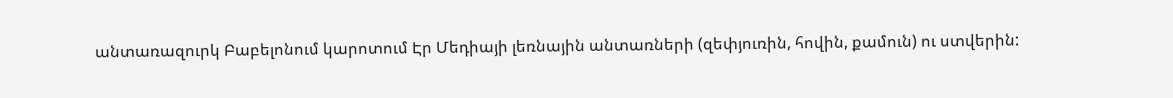անտառազուրկ Բաբելոնում կարոտում Էր Մեդիայի լեռնային անտառների (զեփյուռին, հովին, քամուն) ու ստվերին: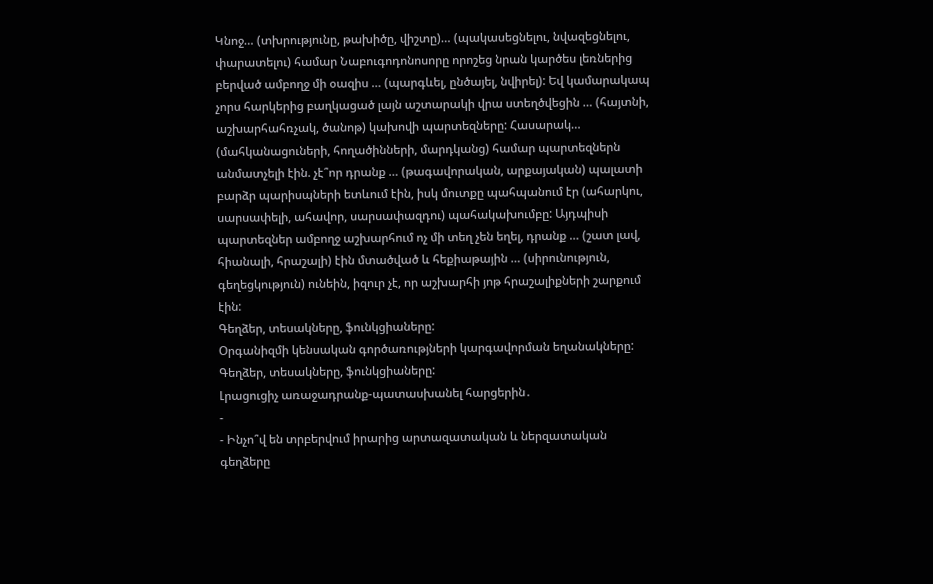Կնոջ… (տխրությունը, թախիծը, վիշտը)… (պակասեցնելու, նվազեցնելու, փարատելու) համար Նաբուգոդոնոսորը որոշեց նրան կարծես լեռներից բերված ամբողջ մի օազիս … (պարգևել, ընծայել, նվիրել): Եվ կամարակապ չորս հարկերից բաղկացած լայն աշտարակի վրա ստեղծվեցին … (հայտնի, աշխարհահռչակ, ծանոթ) կախովի պարտեզները: Հասարակ… (մահկանացուների, հողածինների, մարդկանց) համար պարտեզներն անմատչելի էին. չէ՞որ դրանք … (թագավորական, արքայական) պալատի բարձր պարիսպների ետևում էին, իսկ մուտքը պահպանում էր (ահարկու, սարսափելի, ահավոր, սարսափազդու) պահակախումբը: Այդպիսի պարտեզներ ամբողջ աշխարհում ոչ մի տեղ չեն եղել, դրանք … (շատ լավ, հիանալի, հրաշալի) էին մտածված և հեքիաթային … (սիրունություն, գեղեցկություն) ունեին, իզուր չէ, որ աշխարհի յոթ հրաշալիքների շարքում էին:
Գեղձեր, տեսակները, ֆունկցիաները:
Օրգանիզմի կենսական գործառությների կարգավորման եղանակները:
Գեղձեր, տեսակները, ֆունկցիաները:
Լրացուցիչ առաջադրանք-պատասխանել հարցերին․
-
- Ինչո՞վ են տրբերվում իրարից արտազատական և ներզատական գեղձերը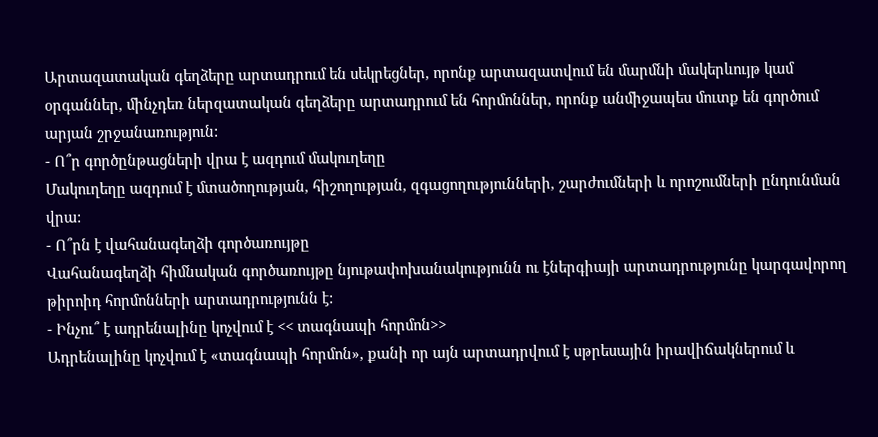Արտազատական գեղձերը արտադրում են սեկրեցներ, որոնք արտազատվում են մարմնի մակերևույթ կամ օրգաններ, մինչդեռ ներզատական գեղձերը արտադրում են հորմոններ, որոնք անմիջապես մուտք են գործում արյան շրջանառություն:
- Ո՞ր գործընթացների վրա է ազդում մակուղեղը
Մակուղեղը ազդում է մտածողության, հիշողության, զգացողությունների, շարժումների և որոշումների ընդունման վրա:
- Ո՞րն է վահանագեղձի գործառույթը
Վահանագեղձի հիմնական գործառույթը նյութափոխանակությունն ու էներգիայի արտադրությունը կարգավորող թիրոիդ հորմոնների արտադրությունն է:
- Ինչու՞ է ադրենալինը կոչվում է << տագնապի հորմոն>>
Ադրենալինը կոչվում է «տագնապի հորմոն», քանի որ այն արտադրվում է սթրեսային իրավիճակներում և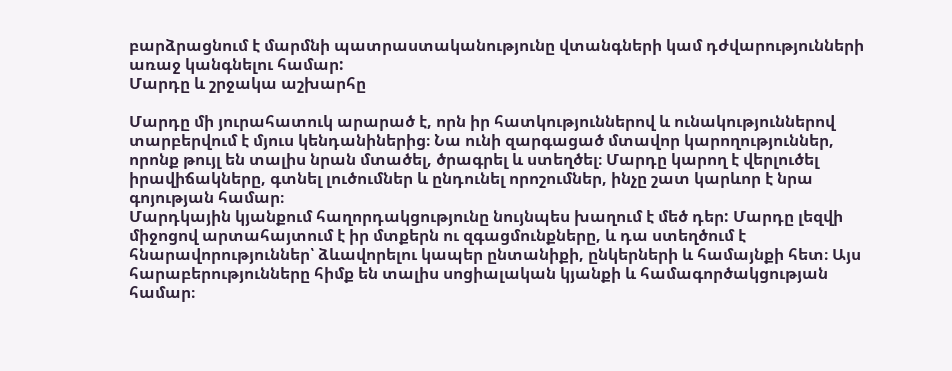բարձրացնում է մարմնի պատրաստականությունը վտանգների կամ դժվարությունների առաջ կանգնելու համար:
Մարդը և շրջակա աշխարհը

Մարդը մի յուրահատուկ արարած է, որն իր հատկություններով և ունակություններով տարբերվում է մյուս կենդանիներից։ Նա ունի զարգացած մտավոր կարողություններ, որոնք թույլ են տալիս նրան մտածել, ծրագրել և ստեղծել։ Մարդը կարող է վերլուծել իրավիճակները, գտնել լուծումներ և ընդունել որոշումներ, ինչը շատ կարևոր է նրա գոյության համար։
Մարդկային կյանքում հաղորդակցությունը նույնպես խաղում է մեծ դեր: Մարդը լեզվի միջոցով արտահայտում է իր մտքերն ու զգացմունքները, և դա ստեղծում է հնարավորություններ՝ ձևավորելու կապեր ընտանիքի, ընկերների և համայնքի հետ։ Այս հարաբերությունները հիմք են տալիս սոցիալական կյանքի և համագործակցության համար։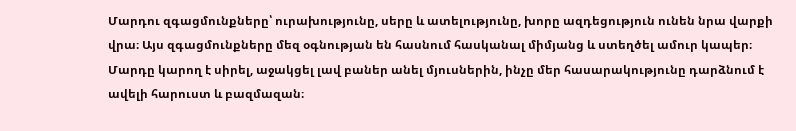Մարդու զգացմունքները՝ ուրախությունը, սերը և ատելությունը, խորը ազդեցություն ունեն նրա վարքի վրա։ Այս զգացմունքները մեզ օգնության են հասնում հասկանալ միմյանց և ստեղծել ամուր կապեր։ Մարդը կարող է սիրել, աջակցել լավ բաներ անել մյուսներին, ինչը մեր հասարակությունը դարձնում է ավելի հարուստ և բազմազան։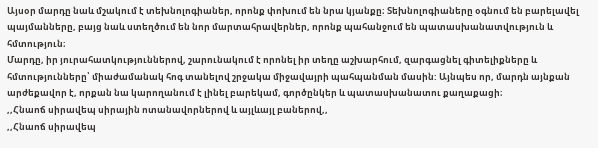Այսօր մարդը նաև մշակում է տեխնոլոգիաներ, որոնք փոխում են նրա կյանքը։ Տեխնոլոգիաները օգնում են բարելավել պայմանները, բայց նաև ստեղծում են նոր մարտահրավերներ, որոնք պահանջում են պատասխանատվություն և հմտություն։
Մարդը, իր յուրահատկություններով, շարունակում է որոնել իր տեղը աշխարհում, զարգացնել գիտելիքները և հմտությունները՝ միաժամանակ հոգ տանելով շրջակա միջավայրի պահպանման մասին: Այնպես որ, մարդն այնքան արժեքավոր է, որքան նա կարողանում է լինել բարեկամ, գործընկեր և պատասխանատու քաղաքացի։
,,Հնաոճ սիրավեպ սիրային ոտանավորներով և այլևայլ բաներով,,
,,Հնաոճ սիրավեպ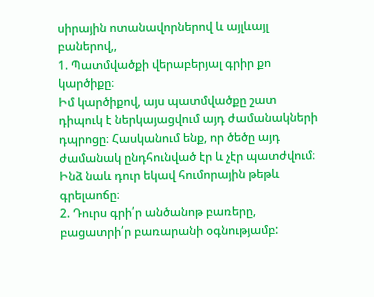սիրային ոտանավորներով և այլևայլ բաներով,,
1. Պատմվածքի վերաբերյալ գրիր քո կարծիքը։
Իմ կարծիքով, այս պատմվածքը շատ դիպուկ է ներկայացվում այդ ժամանակների դպրոցը։ Հասկանում ենք, որ ծեծը այդ ժամանակ ընդհունված էր և չէր պատժվում։ Ինձ նաև դուր եկավ հումորային թեթև գրելաոճը։
2. Դուրս գրի՛ր անծանոթ բառերը, բացատրի՛ր բառարանի օգնությամբ: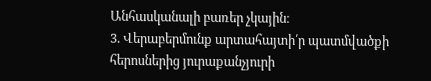Անհասկանալի բառեր չկային։
3. Վերաբերմունք արտահայտի՛ր պատմվածքի հերոսներից յուրաքանչյուրի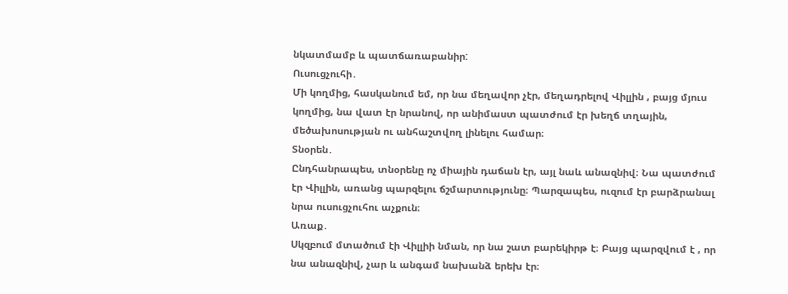նկատմամբ և պատճառաբանիր:
Ուսուցչուհի․
Մի կողմից, հասկանում եմ, որ նա մեղավոր չէր, մեղադրելով Վիլլին , բայց մյուս կողմից, նա վատ էր նրանով, որ անիմաստ պատժում էր խեղճ տղային, մեծախոսության ու անհաշտվող լինելու համար։
Տնօրեն․
Ընդհանրապես, տնօրենը ոչ միային դաճան էր, այլ նաև անազնիվ։ Նա պատժում էր Վիլլին, առանց պարզելու ճշմարտությունը։ Պարզապես, ուզում էր բարձրանալ նրա ուսուցչուհու աչքուն։
Առաք․
Սկզբում մտածում էի Վիլլիի նման, որ նա շատ բարեկիրթ է։ Բայց պարզվում է , որ նա անազնիվ, չար և անգամ նախանձ երեխ էր։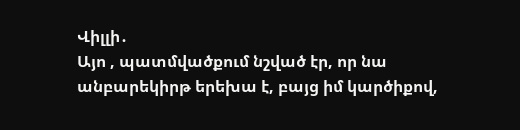Վիլլի․
Այո , պատմվածքում նշված էր, որ նա անբարեկիրթ երեխա է, բայց իմ կարծիքով,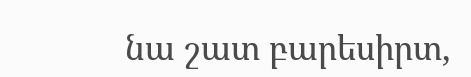նա շատ բարեսիրտ,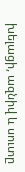խելացի, ազնիվ և սուտը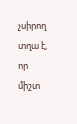չսիրող տղա է, որ միշտ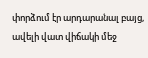փորձում էր արդարանալ բայց, ավելի վատ վիճակի մեջ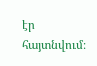էր հայտնվում։